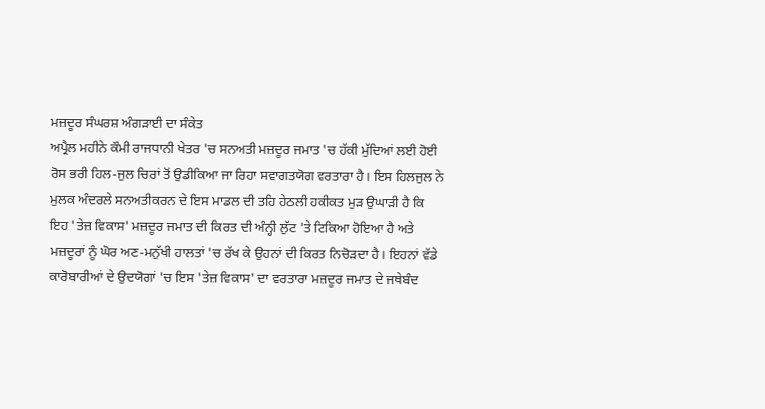ਮਜ਼ਦੂਰ ਸੰਘਰਸ਼ ਅੰਗੜਾਈ ਦਾ ਸੰਕੇਤ
ਅਪ੍ਰੈਲ ਮਹੀਨੇ ਕੌਮੀ ਰਾਜਧਾਨੀ ਖੇਤਰ 'ਚ ਸਨਅਤੀ ਮਜ਼ਦੂਰ ਜਮਾਤ 'ਚ ਹੱਕੀ ਮੁੱਦਿਆਂ ਲਈ ਹੋਈ ਰੋਸ ਭਰੀ ਹਿਲ-ਜੁਲ ਚਿਰਾਂ ਤੋਂ ਉਡੀਕਿਆ ਜਾ ਰਿਹਾ ਸਵਾਗਤਯੋਗ ਵਰਤਾਰਾ ਹੈ। ਇਸ ਹਿਲਜੁਲ ਨੇ ਮੁਲਕ ਅੰਦਰਲੇ ਸਨਅਤੀਕਰਨ ਦੇ ਇਸ ਮਾਡਲ ਦੀ ਤਹਿ ਹੇਠਲੀ ਹਕੀਕਤ ਮੁੜ ਉਘਾੜੀ ਹੈ ਕਿ ਇਹ 'ਤੇਜ਼ ਵਿਕਾਸ' ਮਜ਼ਦੂਰ ਜਮਾਤ ਦੀ ਕਿਰਤ ਦੀ ਅੰਨ੍ਹੀ ਲੁੱਟ 'ਤੇ ਟਿਕਿਆ ਹੋਇਆ ਹੈ ਅਤੇ ਮਜ਼ਦੂਰਾਂ ਨੂੰ ਘੋਰ ਅਣ-ਮਨੁੱਖੀ ਹਾਲਤਾਂ 'ਚ ਰੱਖ ਕੇ ਉਹਨਾਂ ਦੀ ਕਿਰਤ ਨਿਚੋੜਦਾ ਹੈ। ਇਹਨਾਂ ਵੱਡੇ ਕਾਰੋਬਾਰੀਆਂ ਦੇ ਉਦਯੋਗਾਂ 'ਚ ਇਸ 'ਤੇਜ਼ ਵਿਕਾਸ' ਦਾ ਵਰਤਾਰਾ ਮਜ਼ਦੂਰ ਜਮਾਤ ਦੇ ਜਥੇਬੰਦ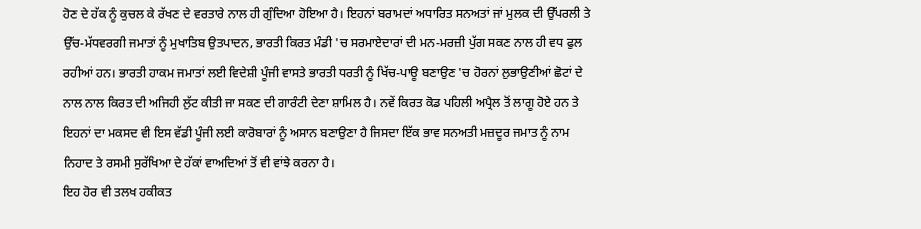ਹੋਣ ਦੇ ਹੱਕ ਨੂੰ ਕੁਚਲ ਕੇ ਰੱਖਣ ਦੇ ਵਰਤਾਰੇ ਨਾਲ ਹੀ ਗੁੰਦਿਆ ਹੋਇਆ ਹੈ। ਇਹਨਾਂ ਬਰਾਮਦਾਂ ਅਧਾਰਿਤ ਸਨਅਤਾਂ ਜਾਂ ਮੁਲਕ ਦੀ ਉੱਪਰਲੀ ਤੇ ਉੱਚ-ਮੱਧਵਰਗੀ ਜਮਾਤਾਂ ਨੂੰ ਮੁਖਾਤਿਬ ਉਤਪਾਦਨ, ਭਾਰਤੀ ਕਿਰਤ ਮੰਡੀ 'ਚ ਸਰਮਾਏਦਾਰਾਂ ਦੀ ਮਨ-ਮਰਜ਼ੀ ਪੁੱਗ ਸਕਣ ਨਾਲ ਹੀ ਵਧ ਫੁਲ ਰਹੀਆਂ ਹਨ। ਭਾਰਤੀ ਹਾਕਮ ਜਮਾਤਾਂ ਲਈ ਵਿਦੇਸ਼ੀ ਪੂੰਜੀ ਵਾਸਤੇ ਭਾਰਤੀ ਧਰਤੀ ਨੂੰ ਖਿੱਚ-ਪਾਊ ਬਣਾਉਣ 'ਚ ਹੋਰਨਾਂ ਲੁਭਾਉਣੀਆਂ ਛੋਟਾਂ ਦੇ ਨਾਲ ਨਾਲ ਕਿਰਤ ਦੀ ਅਜਿਹੀ ਲੁੱਟ ਕੀਤੀ ਜਾ ਸਕਣ ਦੀ ਗਾਰੰਟੀ ਦੇਣਾ ਸ਼ਾਮਿਲ ਹੈ। ਨਵੇਂ ਕਿਰਤ ਕੋਡ ਪਹਿਲੀ ਅਪ੍ਰੈਲ ਤੋਂ ਲਾਗੂ ਹੋਏ ਹਨ ਤੇ ਇਹਨਾਂ ਦਾ ਮਕਸਦ ਵੀ ਇਸ ਵੱਡੀ ਪੂੰਜੀ ਲਈ ਕਾਰੋਬਾਰਾਂ ਨੂੰ ਅਸਾਨ ਬਣਾਉਣਾ ਹੈ ਜਿਸਦਾ ਇੱਕ ਭਾਵ ਸਨਅਤੀ ਮਜ਼ਦੂਰ ਜਮਾਤ ਨੂੰ ਨਾਮ ਨਿਹਾਦ ਤੇ ਰਸਮੀ ਸੁਰੱਖਿਆ ਦੇ ਹੱਕਾਂ ਵਾਅਦਿਆਂ ਤੋਂ ਵੀ ਵਾਂਝੇ ਕਰਨਾ ਹੈ।
ਇਹ ਹੋਰ ਵੀ ਤਲਖ ਹਕੀਕਤ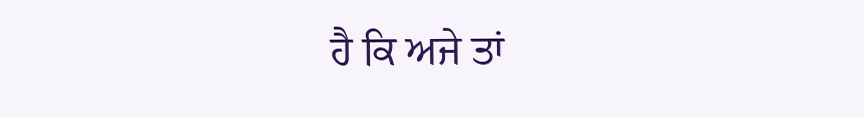ਹੈ ਕਿ ਅਜੇ ਤਾਂ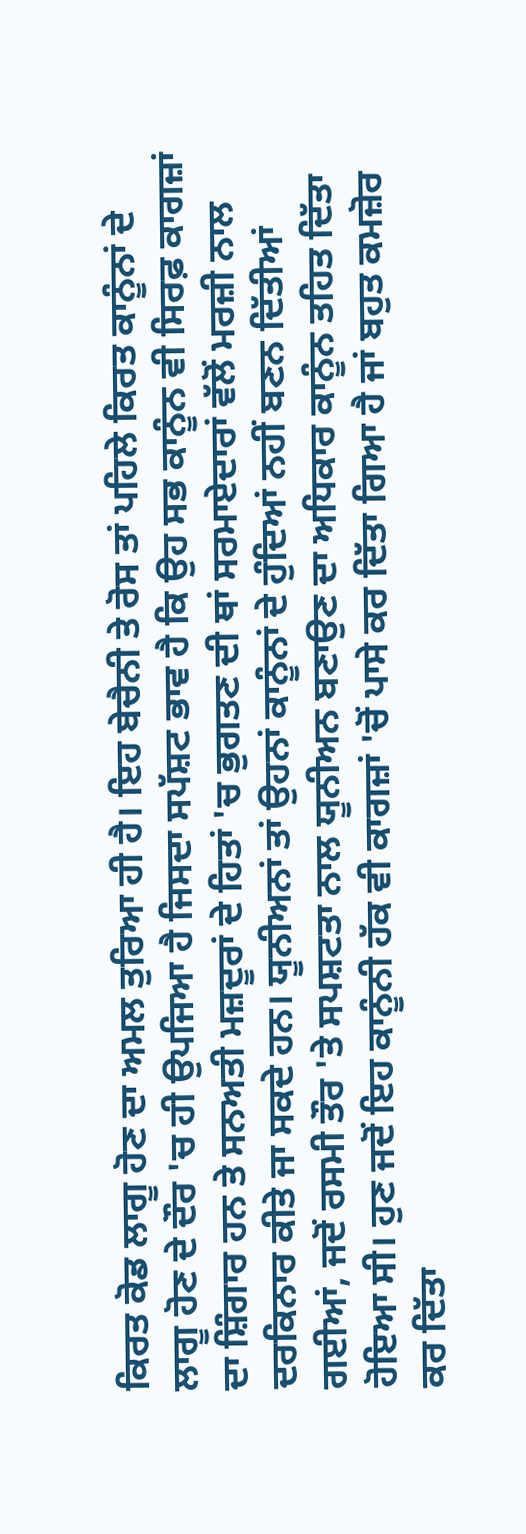ਕਿਰਤ ਕੋਡ ਲਾਗੂ ਹੋਣ ਦਾ ਅਮਲ ਤੁਰਿਆ ਹੀ ਹੈ। ਇਹ ਬੇਚੈਨੀ ਤੇ ਰੋਸ ਤਾਂ ਪਹਿਲੇ ਕਿਰਤ ਕਾਨੂੰਨਾਂ ਦੇ ਲਾਗੂ ਹੋਣ ਦੇ ਦੌਰ 'ਚ ਹੀ ਉਪਜਿਆ ਹੈ ਜਿਸਦਾ ਸਪੱਸ਼ਟ ਭਾਵ ਹੈ ਕਿ ਉਹ ਸਭ ਕਾਨੂੰਨ ਵੀ ਸਿਰਫ਼ ਕਾਗਜ਼ਾਂ ਦਾ ਸ਼ਿੰਗਾਰ ਹਨ ਤੇ ਸਨਅਤੀ ਮਜ਼ਦੂਰਾਂ ਦੇ ਹਿਤਾਂ 'ਚ ਭੁਗਤਣ ਦੀ ਥਾਂ ਸਰਮਾਏਦਾਰਾਂ ਵੱਲੋਂ ਮਰਜ਼ੀ ਨਾਲ ਦਰਕਿਨਾਰ ਕੀਤੇ ਜਾ ਸਕਦੇ ਹਨ। ਯੂਨੀਅਨਾਂ ਤਾਂ ਉਹਨਾਂ ਕਾਨੂੰਨਾਂ ਦੇ ਹੁੰਦਿਆਂ ਨਹੀਂ ਬਣਨ ਦਿੱਤੀਆਂ ਗਈਆਂ, ਜਦੋਂ ਰਸਮੀ ਤੌਰ 'ਤੇ ਸਪਸ਼ਟਤਾ ਨਾਲ ਯੂਨੀਅਨ ਬਣਾਉਣ ਦਾ ਅਧਿਕਾਰ ਕਾਨੂੰਨ ਤਹਿਤ ਦਿੱਤਾ ਹੋਇਆ ਸੀ। ਹੁਣ ਜਦੋਂ ਇਹ ਕਾਨੂੰਨੀ ਹੱਕ ਵੀ ਕਾਗਜ਼ਾਂ 'ਚੋਂ ਪਾਸੇ ਕਰ ਦਿੱਤਾ ਗਿਆ ਹੈ ਜਾਂ ਬਹੁਤ ਕਮਜ਼ੋਰ ਕਰ ਦਿੱਤਾ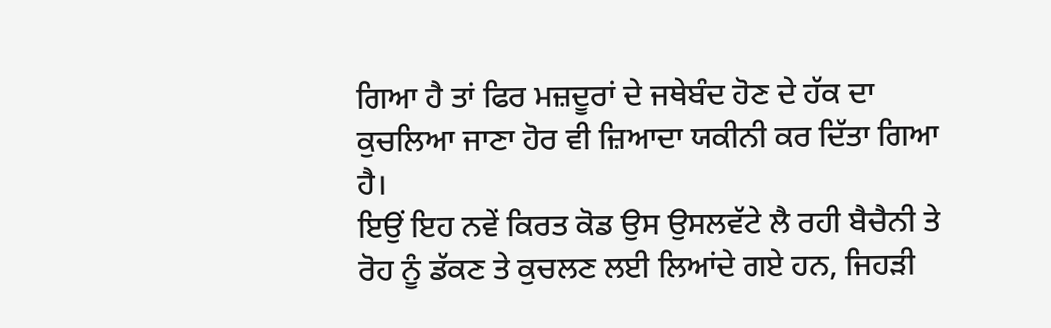ਗਿਆ ਹੈ ਤਾਂ ਫਿਰ ਮਜ਼ਦੂਰਾਂ ਦੇ ਜਥੇਬੰਦ ਹੋਣ ਦੇ ਹੱਕ ਦਾ ਕੁਚਲਿਆ ਜਾਣਾ ਹੋਰ ਵੀ ਜ਼ਿਆਦਾ ਯਕੀਨੀ ਕਰ ਦਿੱਤਾ ਗਿਆ ਹੈ।
ਇਉਂ ਇਹ ਨਵੇਂ ਕਿਰਤ ਕੋਡ ਉਸ ਉਸਲਵੱਟੇ ਲੈ ਰਹੀ ਬੈਚੈਨੀ ਤੇ ਰੋਹ ਨੂੰ ਡੱਕਣ ਤੇ ਕੁਚਲਣ ਲਈ ਲਿਆਂਦੇ ਗਏ ਹਨ, ਜਿਹੜੀ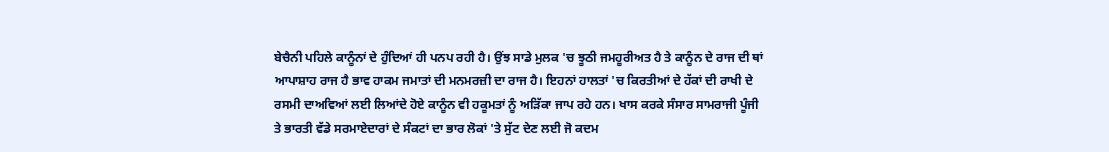ਬੇਚੈਨੀ ਪਹਿਲੇ ਕਾਨੂੰਨਾਂ ਦੇ ਹੁੰਦਿਆਂ ਹੀ ਪਨਪ ਰਹੀ ਹੈ। ਉਂਝ ਸਾਡੇ ਮੁਲਕ 'ਚ ਝੂਠੀ ਜਮਹੂਰੀਅਤ ਹੈ ਤੇ ਕਾਨੂੰਨ ਦੇ ਰਾਜ ਦੀ ਥਾਂ ਆਪਾਸ਼ਾਹ ਰਾਜ ਹੈ ਭਾਵ ਹਾਕਮ ਜਮਾਤਾਂ ਦੀ ਮਨਮਰਜ਼ੀ ਦਾ ਰਾਜ ਹੈ। ਇਹਨਾਂ ਹਾਲਤਾਂ 'ਚ ਕਿਰਤੀਆਂ ਦੇ ਹੱਕਾਂ ਦੀ ਰਾਖੀ ਦੇ ਰਸਮੀ ਦਾਅਵਿਆਂ ਲਈ ਲਿਆਂਦੇ ਹੋਏ ਕਾਨੂੰਨ ਵੀ ਹਕੂਮਤਾਂ ਨੂੰ ਅੜਿੱਕਾ ਜਾਪ ਰਹੇ ਹਨ। ਖਾਸ ਕਰਕੇ ਸੰਸਾਰ ਸਾਮਰਾਜੀ ਪੂੰਜੀ ਤੇ ਭਾਰਤੀ ਵੱਡੇ ਸਰਮਾਏਦਾਰਾਂ ਦੇ ਸੰਕਟਾਂ ਦਾ ਭਾਰ ਲੋਕਾਂ 'ਤੇ ਸੁੱਟ ਦੇਣ ਲਈ ਜੋ ਕਦਮ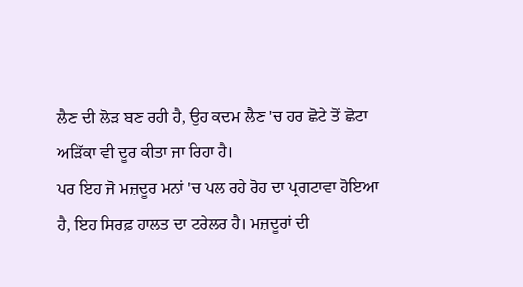ਲੈਣ ਦੀ ਲੋੜ ਬਣ ਰਹੀ ਹੈ, ਉਹ ਕਦਮ ਲੈਣ 'ਚ ਹਰ ਛੋਟੇ ਤੋਂ ਛੋਟਾ ਅੜਿੱਕਾ ਵੀ ਦੂਰ ਕੀਤਾ ਜਾ ਰਿਹਾ ਹੈ।
ਪਰ ਇਹ ਜੋ ਮਜ਼ਦੂਰ ਮਨਾਂ 'ਚ ਪਲ ਰਹੇ ਰੋਹ ਦਾ ਪ੍ਰਗਟਾਵਾ ਹੋਇਆ ਹੈ, ਇਹ ਸਿਰਫ਼ ਹਾਲਤ ਦਾ ਟਰੇਲਰ ਹੈ। ਮਜ਼ਦੂਰਾਂ ਦੀ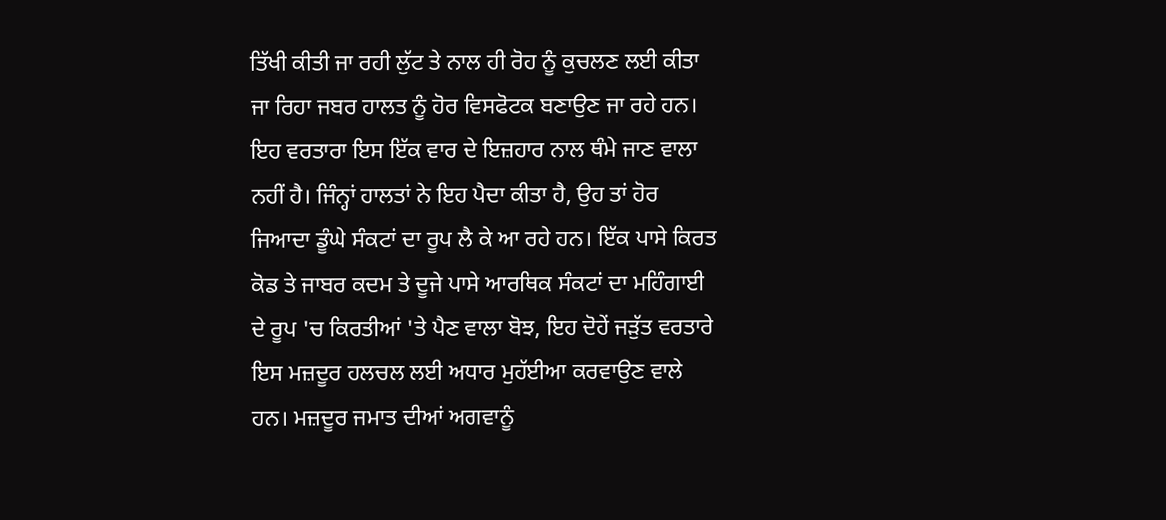ਤਿੱਖੀ ਕੀਤੀ ਜਾ ਰਹੀ ਲੁੱਟ ਤੇ ਨਾਲ ਹੀ ਰੋਹ ਨੂੰ ਕੁਚਲਣ ਲਈ ਕੀਤਾ ਜਾ ਰਿਹਾ ਜਬਰ ਹਾਲਤ ਨੂੰ ਹੋਰ ਵਿਸਫੋਟਕ ਬਣਾਉਣ ਜਾ ਰਹੇ ਹਨ। ਇਹ ਵਰਤਾਰਾ ਇਸ ਇੱਕ ਵਾਰ ਦੇ ਇਜ਼ਹਾਰ ਨਾਲ ਥੰਮੇ ਜਾਣ ਵਾਲਾ ਨਹੀਂ ਹੈ। ਜਿੰਨ੍ਹਾਂ ਹਾਲਤਾਂ ਨੇ ਇਹ ਪੈਦਾ ਕੀਤਾ ਹੈ, ਉਹ ਤਾਂ ਹੋਰ ਜਿਆਦਾ ਡੂੰਘੇ ਸੰਕਟਾਂ ਦਾ ਰੂਪ ਲੈ ਕੇ ਆ ਰਹੇ ਹਨ। ਇੱਕ ਪਾਸੇ ਕਿਰਤ ਕੋਡ ਤੇ ਜਾਬਰ ਕਦਮ ਤੇ ਦੂਜੇ ਪਾਸੇ ਆਰਥਿਕ ਸੰਕਟਾਂ ਦਾ ਮਹਿੰਗਾਈ ਦੇ ਰੂਪ 'ਚ ਕਿਰਤੀਆਂ 'ਤੇ ਪੈਣ ਵਾਲਾ ਬੋਝ, ਇਹ ਦੋਹੇਂ ਜੜੁੱਤ ਵਰਤਾਰੇ ਇਸ ਮਜ਼ਦੂਰ ਹਲਚਲ ਲਈ ਅਧਾਰ ਮੁਹੱਈਆ ਕਰਵਾਉਣ ਵਾਲੇ ਹਨ। ਮਜ਼ਦੂਰ ਜਮਾਤ ਦੀਆਂ ਅਗਵਾਨੂੰ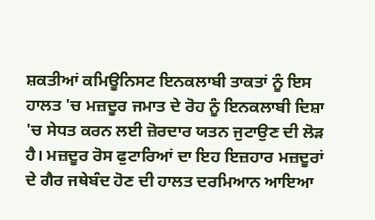ਸ਼ਕਤੀਆਂ ਕਮਿਊਨਿਸਟ ਇਨਕਲਾਬੀ ਤਾਕਤਾਂ ਨੂੰ ਇਸ ਹਾਲਤ 'ਚ ਮਜ਼ਦੂਰ ਜਮਾਤ ਦੇ ਰੋਹ ਨੂੰ ਇਨਕਲਾਬੀ ਦਿਸ਼ਾ 'ਚ ਸੇਧਤ ਕਰਨ ਲਈ ਜ਼ੋਰਦਾਰ ਯਤਨ ਜੁਟਾਉਣ ਦੀ ਲੋੜ ਹੈ। ਮਜ਼ਦੂਰ ਰੋਸ ਫੁਟਾਰਿਆਂ ਦਾ ਇਹ ਇਜ਼ਹਾਰ ਮਜ਼ਦੂਰਾਂ ਦੇ ਗੈਰ ਜਥੇਬੰਦ ਹੋਣ ਦੀ ਹਾਲਤ ਦਰਮਿਆਨ ਆਇਆ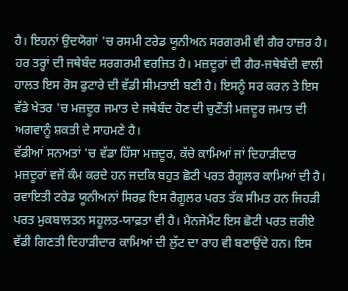ਹੈ। ਇਹਨਾਂ ਉਦਯੋਗਾਂ 'ਚ ਰਸਮੀ ਟਰੇਡ ਯੂਨੀਅਨ ਸਰਗਰਮੀ ਵੀ ਗੈਰ ਹਾਜ਼ਰ ਹੈ। ਹਰ ਤਰ੍ਹਾਂ ਦੀ ਜਥੇਬੰਦ ਸਰਗਰਮੀ ਵਰਜਿਤ ਹੈ। ਮਜ਼ਦੂਰਾਂ ਦੀ ਗੈਰ-ਜਥੇਬੰਦੀ ਵਾਲੀ ਹਾਲਤ ਇਸ ਰੋਸ ਫੁਟਾਰੇ ਦੀ ਵੱਡੀ ਸੀਮਤਾਈ ਬਣੀ ਹੈ। ਇਸਨੂੰ ਸਰ ਕਰਨ ਤੇ ਇਸ ਵੱਡੇ ਖੇਤਰ 'ਚ ਮਜ਼ਦੂਰ ਜਮਾਤ ਦੇ ਜਥੇਬੰਦ ਹੋਣ ਦੀ ਚੁਣੌਤੀ ਮਜ਼ਦੂਰ ਜਮਾਤ ਦੀ ਅਗਵਾਨੂੰ ਸ਼ਕਤੀ ਦੇ ਸਾਹਮਣੇ ਹੈ।
ਵੱਡੀਆਂ ਸਨਅਤਾਂ 'ਚ ਵੱਡਾ ਹਿੱਸਾ ਮਜ਼ਦੂਰ, ਕੱਚੇ ਕਾਮਿਆਂ ਜਾਂ ਦਿਹਾੜੀਦਾਰ ਮਜ਼ਦੂਰਾਂ ਵਜੋਂ ਕੰਮ ਕਰਦੇ ਹਨ ਜਦਕਿ ਬਹੁਤ ਛੋਟੀ ਪਰਤ ਰੈਗੂਲਰ ਕਾਮਿਆਂ ਦੀ ਹੈ। ਰਵਾਇਤੀ ਟਰੇਡ ਯੂਨੀਅਨਾਂ ਸਿਰਫ਼ ਇਸ ਰੈਗੂਲਰ ਪਰਤ ਤੱਕ ਸੀਮਤ ਹਨ ਜਿਹੜੀ ਪਰਤ ਮੁਕਬਾਲਤਨ ਸਹੂਲਤ-ਯਾਫ਼ਤਾ ਵੀ ਹੈ। ਮੈਨਜੇਮੈਂਟ ਇਸ ਛੋਟੀ ਪਰਤ ਜ਼ਰੀਏ ਵੱਡੀ ਗਿਣਤੀ ਦਿਹਾੜੀਦਾਰ ਕਾਮਿਆਂ ਦੀ ਲੁੱਟ ਦਾ ਰਾਹ ਵੀ ਬਣਾਉਂਦੇ ਹਨ। ਇਸ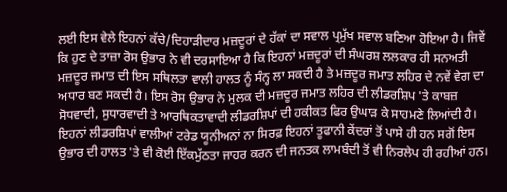ਲਈ ਇਸ ਵੇਲੇ ਇਹਨਾਂ ਕੱਚੇ/ਦਿਹਾੜੀਦਾਰ ਮਜ਼ਦੂਰਾਂ ਦੇ ਹੱਕਾਂ ਦਾ ਸਵਾਲ ਪ੍ਰਮੁੱਖ ਸਵਾਲ ਬਣਿਆ ਹੋਇਆ ਹੈ। ਜਿਵੇਂ ਕਿ ਹੁਣ ਦੇ ਤਾਜ਼ਾ ਰੋਸ ਉਭਾਰ ਨੇ ਵੀ ਦਰਸਾਇਆ ਹੈ ਕਿ ਇਹਨਾਂ ਮਜ਼ਦੂਰਾਂ ਦੀ ਸੰਘਰਸ਼ ਲਲਕਾਰ ਹੀ ਸਨਅਤੀ ਮਜ਼ਦੂਰ ਜਮਾਤ ਦੀ ਇਸ ਸਥਿਲਤਾ ਵਾਲੀ ਹਾਲਤ ਨੂੰ ਸੰਨ੍ਹ ਲਾ ਸਕਦੀ ਹੈ ਤੇ ਮਜ਼ਦੂਰ ਜਮਾਤ ਲਹਿਰ ਦੇ ਨਵੇਂ ਵੇਗ ਦਾ ਅਧਾਰ ਬਣ ਸਕਦੀ ਹੈ। ਇਸ ਰੋਸ ਉਭਾਰ ਨੇ ਮੁਲਕ ਦੀ ਮਜ਼ਦੂਰ ਜਮਾਤ ਲਹਿਰ ਦੀ ਲੀਡਰਸ਼ਿਪ 'ਤੇ ਕਾਬਜ਼ ਸੋਧਵਾਦੀ, ਸੁਧਾਰਵਾਦੀ ਤੇ ਆਰਥਿਕਤਾਵਾਦੀ ਲੀਡਰਸ਼ਿਪਾਂ ਦੀ ਹਕੀਕਤ ਫਿਰ ਉਘਾੜ ਕੇ ਸਾਹਮਣੇ ਲਿਆਂਦੀ ਹੈ। ਇਹਨਾਂ ਲੀਡਰਸ਼ਿਪਾਂ ਵਾਲੀਆਂ ਟਰੇਡ ਯੂਨੀਅਨਾਂ ਨਾ ਸਿਰਫ਼ ਇਹਨਾਂ ਤੂਫਾਨੀ ਕੇਂਦਰਾਂ ਤੋਂ ਪਾਸੇ ਹੀ ਹਨ ਸਗੋਂ ਇਸ ਉਭਾਰ ਦੀ ਹਾਲਤ 'ਤੇ ਵੀ ਕੋਈ ਇੱਕਮੁੱਠਤਾ ਜਾਹਰ ਕਰਨ ਦੀ ਜਨਤਕ ਲਾਮਬੰਦੀ ਤੋਂ ਵੀ ਨਿਰਲੇਪ ਹੀ ਰਹੀਆਂ ਹਨ।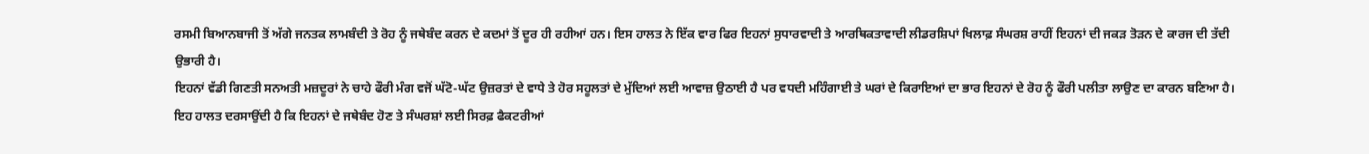ਰਸਮੀ ਬਿਆਨਬਾਜੀ ਤੋਂ ਅੱਗੇ ਜਨਤਕ ਲਾਮਬੰਦੀ ਤੇ ਰੋਹ ਨੂੰ ਜਥੇਬੰਦ ਕਰਨ ਦੇ ਕਦਮਾਂ ਤੋਂ ਦੂਰ ਹੀ ਰਹੀਆਂ ਹਨ। ਇਸ ਹਾਲਤ ਨੇ ਇੱਕ ਵਾਰ ਫਿਰ ਇਹਨਾਂ ਸੁਧਾਰਵਾਦੀ ਤੇ ਆਰਥਿਕਤਾਵਾਦੀ ਲੀਡਰਸ਼ਿਪਾਂ ਖਿਲਾਫ਼ ਸੰਘਰਸ਼ ਰਾਹੀਂ ਇਹਨਾਂ ਦੀ ਜਕੜ ਤੋੜਨ ਦੇ ਕਾਰਜ ਦੀ ਤੱਦੀ ਉਭਾਰੀ ਹੈ।
ਇਹਨਾਂ ਵੱਡੀ ਗਿਣਤੀ ਸਨਅਤੀ ਮਜ਼ਦੂਰਾਂ ਨੇ ਚਾਹੇ ਫੌਰੀ ਮੰਗ ਵਜੋਂ ਘੱਟੋ-ਘੱਟ ਉਜ਼ਰਤਾਂ ਦੇ ਵਾਧੇ ਤੇ ਹੋਰ ਸਹੂਲਤਾਂ ਦੇ ਮੁੱਦਿਆਂ ਲਈ ਆਵਾਜ਼ ਉਠਾਈ ਹੈ ਪਰ ਵਧਦੀ ਮਹਿੰਗਾਈ ਤੇ ਘਰਾਂ ਦੇ ਕਿਰਾਇਆਂ ਦਾ ਭਾਰ ਇਹਨਾਂ ਦੇ ਰੋਹ ਨੂੰ ਫੌਰੀ ਪਲੀਤਾ ਲਾਉਣ ਦਾ ਕਾਰਨ ਬਣਿਆ ਹੈ। ਇਹ ਹਾਲਤ ਦਰਸਾਉਂਦੀ ਹੈ ਕਿ ਇਹਨਾਂ ਦੇ ਜਥੇਬੰਦ ਹੋਣ ਤੇ ਸੰਘਰਸ਼ਾਂ ਲਈ ਸਿਰਫ਼ ਫੈਕਟਰੀਆਂ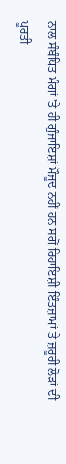ਨਾਲ ਸੰਬੰਧਿਤ ਮੰਗਾਂ 'ਤੇ ਹੀ ਗੁੰਜਾਇਸ਼ਾਂ ਮੌਜੂਦ ਨਹੀਂ ਹਨ ਸਗੋਂ ਰਿਹਾਇਸ਼ੀ ਇੰਤਜ਼ਾਮਾਂ ਤੇ ਜ਼ਰੂਰੀ ਲੋੜਾਂ ਦੀ ਪੂਰਤੀ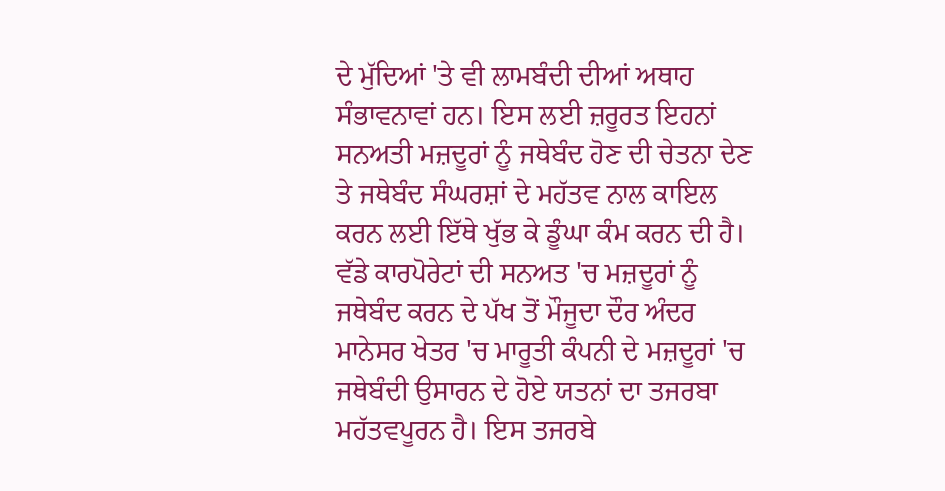ਦੇ ਮੁੱਦਿਆਂ 'ਤੇ ਵੀ ਲਾਮਬੰਦੀ ਦੀਆਂ ਅਥਾਹ ਸੰਭਾਵਨਾਵਾਂ ਹਨ। ਇਸ ਲਈ ਜ਼ਰੂਰਤ ਇਹਨਾਂ ਸਨਅਤੀ ਮਜ਼ਦੂਰਾਂ ਨੂੰ ਜਥੇਬੰਦ ਹੋਣ ਦੀ ਚੇਤਨਾ ਦੇਣ ਤੇ ਜਥੇਬੰਦ ਸੰਘਰਸ਼ਾਂ ਦੇ ਮਹੱਤਵ ਨਾਲ ਕਾਇਲ ਕਰਨ ਲਈ ਇੱਥੇ ਖੁੱਭ ਕੇ ਡੂੰਘਾ ਕੰਮ ਕਰਨ ਦੀ ਹੈ। ਵੱਡੇ ਕਾਰਪੋਰੇਟਾਂ ਦੀ ਸਨਅਤ 'ਚ ਮਜ਼ਦੂਰਾਂ ਨੂੰ ਜਥੇਬੰਦ ਕਰਨ ਦੇ ਪੱਖ ਤੋਂ ਮੌਜੂਦਾ ਦੌਰ ਅੰਦਰ ਮਾਨੇਸਰ ਖੇਤਰ 'ਚ ਮਾਰੂਤੀ ਕੰਪਨੀ ਦੇ ਮਜ਼ਦੂਰਾਂ 'ਚ ਜਥੇਬੰਦੀ ਉਸਾਰਨ ਦੇ ਹੋਏ ਯਤਨਾਂ ਦਾ ਤਜਰਬਾ ਮਹੱਤਵਪੂਰਨ ਹੈ। ਇਸ ਤਜਰਬੇ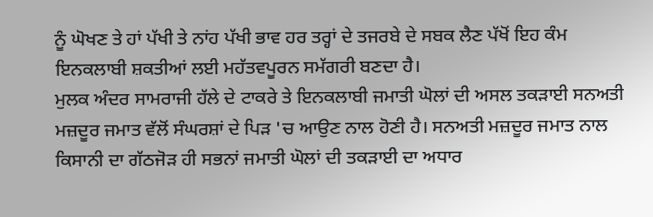ਨੂੰ ਘੋਖਣ ਤੇ ਹਾਂ ਪੱਖੀ ਤੇ ਨਾਂਹ ਪੱਖੀ ਭਾਵ ਹਰ ਤਰ੍ਹਾਂ ਦੇ ਤਜਰਬੇ ਦੇ ਸਬਕ ਲੈਣ ਪੱਖੋਂ ਇਹ ਕੰਮ ਇਨਕਲਾਬੀ ਸ਼ਕਤੀਆਂ ਲਈ ਮਹੱਤਵਪੂਰਨ ਸਮੱਗਰੀ ਬਣਦਾ ਹੈ।
ਮੁਲਕ ਅੰਦਰ ਸਾਮਰਾਜੀ ਹੱਲੇ ਦੇ ਟਾਕਰੇ ਤੇ ਇਨਕਲਾਬੀ ਜਮਾਤੀ ਘੋਲਾਂ ਦੀ ਅਸਲ ਤਕੜਾਈ ਸਨਅਤੀ ਮਜ਼ਦੂਰ ਜਮਾਤ ਵੱਲੋਂ ਸੰਘਰਸ਼ਾਂ ਦੇ ਪਿੜ 'ਚ ਆਉਣ ਨਾਲ ਹੋਣੀ ਹੈ। ਸਨਅਤੀ ਮਜ਼ਦੂਰ ਜਮਾਤ ਨਾਲ ਕਿਸਾਨੀ ਦਾ ਗੱਠਜੋੜ ਹੀ ਸਭਨਾਂ ਜਮਾਤੀ ਘੋਲਾਂ ਦੀ ਤਕੜਾਈ ਦਾ ਅਧਾਰ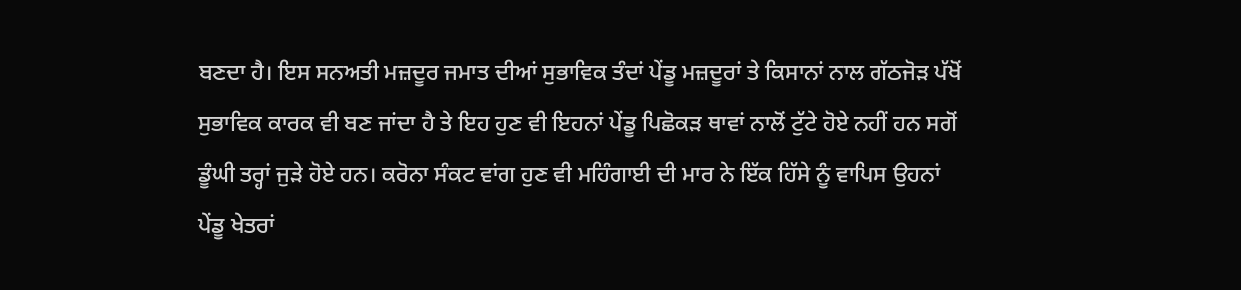ਬਣਦਾ ਹੈ। ਇਸ ਸਨਅਤੀ ਮਜ਼ਦੂਰ ਜਮਾਤ ਦੀਆਂ ਸੁਭਾਵਿਕ ਤੰਦਾਂ ਪੇਂਡੂ ਮਜ਼ਦੂਰਾਂ ਤੇ ਕਿਸਾਨਾਂ ਨਾਲ ਗੱਠਜੋੜ ਪੱਖੋਂ ਸੁਭਾਵਿਕ ਕਾਰਕ ਵੀ ਬਣ ਜਾਂਦਾ ਹੈ ਤੇ ਇਹ ਹੁਣ ਵੀ ਇਹਨਾਂ ਪੇਂਡੂ ਪਿਛੋਕੜ ਥਾਵਾਂ ਨਾਲੋਂ ਟੁੱਟੇ ਹੋਏ ਨਹੀਂ ਹਨ ਸਗੋਂ ਡੂੰਘੀ ਤਰ੍ਹਾਂ ਜੁੜੇ ਹੋਏ ਹਨ। ਕਰੋਨਾ ਸੰਕਟ ਵਾਂਗ ਹੁਣ ਵੀ ਮਹਿੰਗਾਈ ਦੀ ਮਾਰ ਨੇ ਇੱਕ ਹਿੱਸੇ ਨੂੰ ਵਾਪਿਸ ਉਹਨਾਂ ਪੇਂਡੂ ਖੇਤਰਾਂ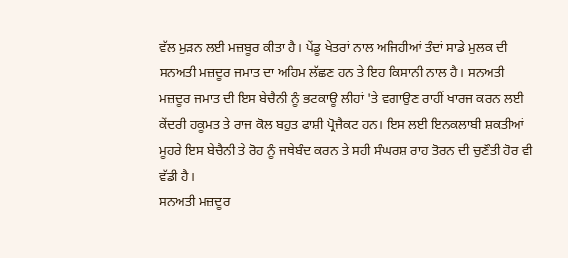ਵੱਲ ਮੁੜਨ ਲਈ ਮਜ਼ਬੂਰ ਕੀਤਾ ਹੈ। ਪੇਂਡੂ ਖੇਤਰਾਂ ਨਾਲ ਅਜਿਹੀਆਂ ਤੰਦਾਂ ਸਾਡੇ ਮੁਲਕ ਦੀ ਸਨਅਤੀ ਮਜ਼ਦੂਰ ਜਮਾਤ ਦਾ ਅਹਿਮ ਲੱਛਣ ਹਨ ਤੇ ਇਹ ਕਿਸਾਨੀ ਨਾਲ ਹੈ। ਸਨਅਤੀ ਮਜ਼ਦੂਰ ਜਮਾਤ ਦੀ ਇਸ ਬੇਚੈਨੀ ਨੂੰ ਭਟਕਾਊ ਲੀਹਾਂ 'ਤੇ ਵਗਾਉਣ ਰਾਹੀਂ ਖਾਰਜ ਕਰਨ ਲਈ ਕੇਂਦਰੀ ਹਕੂਮਤ ਤੇ ਰਾਜ ਕੋਲ ਬਹੁਤ ਫਾਸ਼ੀ ਪ੍ਰੋਜੈਕਟ ਹਨ। ਇਸ ਲਈ ਇਨਕਲਾਬੀ ਸ਼ਕਤੀਆਂ ਮੂਹਰੇ ਇਸ ਬੇਚੈਨੀ ਤੇ ਰੋਹ ਨੂੰ ਜਥੇਬੰਦ ਕਰਨ ਤੇ ਸਹੀ ਸੰਘਰਸ਼ ਰਾਹ ਤੋਰਨ ਦੀ ਚੁਣੌਤੀ ਹੋਰ ਵੀ ਵੱਡੀ ਹੈ।
ਸਨਅਤੀ ਮਜ਼ਦੂਰ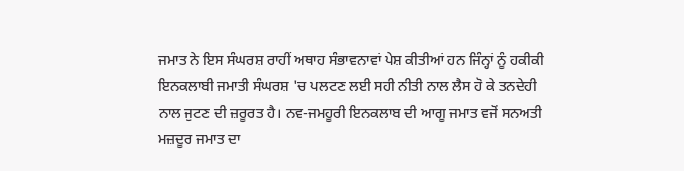ਜਮਾਤ ਨੇ ਇਸ ਸੰਘਰਸ਼ ਰਾਹੀਂ ਅਥਾਹ ਸੰਭਾਵਨਾਵਾਂ ਪੇਸ਼ ਕੀਤੀਆਂ ਹਨ ਜਿੰਨ੍ਹਾਂ ਨੂੰ ਹਕੀਕੀ ਇਨਕਲਾਬੀ ਜਮਾਤੀ ਸੰਘਰਸ਼ 'ਚ ਪਲਟਣ ਲਈ ਸਹੀ ਨੀਤੀ ਨਾਲ ਲੈਸ ਹੋ ਕੇ ਤਨਦੇਹੀ ਨਾਲ ਜੁਟਣ ਦੀ ਜ਼ਰੂਰਤ ਹੈ। ਨਵ-ਜਮਹੂਰੀ ਇਨਕਲਾਬ ਦੀ ਆਗੂ ਜਮਾਤ ਵਜੋਂ ਸਨਅਤੀ ਮਜ਼ਦੂਰ ਜਮਾਤ ਦਾ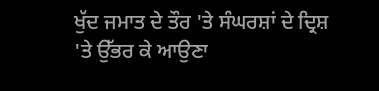ਖੁੱਦ ਜਮਾਤ ਦੇ ਤੌਰ 'ਤੇ ਸੰਘਰਸ਼ਾਂ ਦੇ ਦ੍ਰਿਸ਼
'ਤੇ ਉੱਭਰ ਕੇ ਆਉਣਾ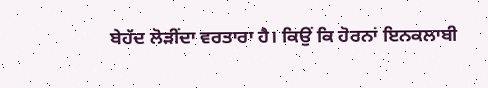ਬੇਹੱਦ ਲੋੜੀਂਦਾ ਵਰਤਾਰਾ ਹੈ। ਕਿਉਂ ਕਿ ਹੋਰਨਾਂ ਇਨਕਲਾਬੀ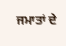ਜਮਾਤਾਂ ਦੇ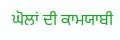ਘੋਲਾਂ ਦੀ ਕਾਮਯਾਬੀ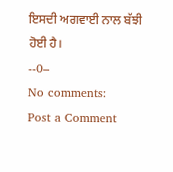ਇਸਦੀ ਅਗਵਾਈ ਨਾਲ ਬੱਝੀ ਹੋਈ ਹੈ।
--0–
No comments:
Post a Comment